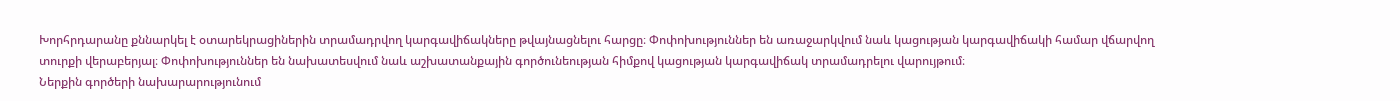Խորհրդարանը քննարկել է օտարեկրացիներին տրամադրվող կարգավիճակները թվայնացնելու հարցը։ Փոփոխություններ են առաջարկվում նաև կացության կարգավիճակի համար վճարվող տուրքի վերաբերյալ։ Փոփոխություններ են նախատեսվում նաև աշխատանքային գործունեության հիմքով կացության կարգավիճակ տրամադրելու վարույթում։
Ներքին գործերի նախարարությունում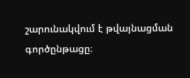շարունակվում է թվայնացման գործընթացը։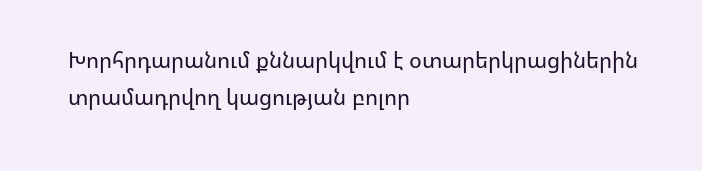Խորհրդարանում քննարկվում է օտարերկրացիներին տրամադրվող կացության բոլոր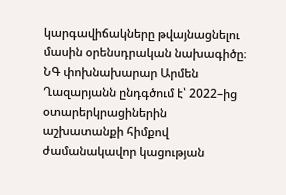կարգավիճակները թվայնացնելու մասին օրենսդրական նախագիծը։ ՆԳ փոխնախարար Արմեն Ղազարյանն ընդգծում է՝ 2022–ից օտարերկրացիներին աշխատանքի հիմքով ժամանակավոր կացության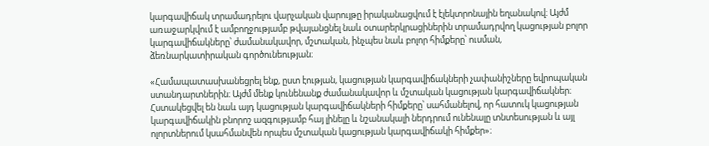կարգավիճակ տրամադրելու վարչական վարույթը իրականացվում է էլեկտրոնային եղանակով։ Այժմ առաջարկվում է ամբողջությամբ թվայանցնել նաև օտարերկրացիներին տրամադրվող կացության բոլոր կարգավիճակները՝ ժամանակավոր, մշտական, ինչպես նաև բոլոր հիմքերը՝ ուսման, ձեռնարկատիրական գործունեության։

«Համապատասխանեցրել ենք, ըստ էության, կացության կարգավիճակների չափանիշները եվրոպական ստանդարտներին։ Այժմ մենք կունենանք ժամանակավոր և մշտական կացության կարգավիճակներ։ Հստակեցվել են նաև այդ կացության կարգավիճակների հիմքերը՝ սահմանելով, որ հատուկ կացության կարգավիճակին բնորոշ ազգությամբ հայ լինելը և նշանակալի ներդրում ունենալը տնտեսության և այլ ոլորտներում կսահմանվեն որպես մշտական կացության կարգավիճակի հիմքեր»։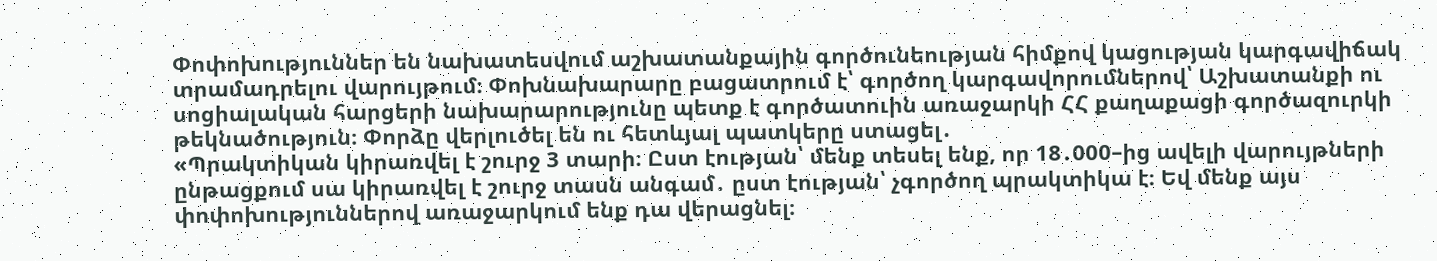Փոփոխություններ են նախատեսվում աշխատանքային գործունեության հիմքով կացության կարգավիճակ տրամադրելու վարույթում։ Փոխնախարարը բացատրում է՝ գործող կարգավորումներով՝ Աշխատանքի ու սոցիալական հարցերի նախարարությունը պետք է գործատուին առաջարկի ՀՀ քաղաքացի գործազուրկի թեկնածություն։ Փորձը վերլուծել են ու հետևյալ պատկերը ստացել․
«Պրակտիկան կիրառվել է շուրջ 3 տարի։ Ըստ էության՝ մենք տեսել ենք, որ 18․000–ից ավելի վարույթների ընթացքում սա կիրառվել է շուրջ տասն անգամ․ ըստ էության՝ չգործող պրակտիկա է։ Եվ մենք այս փոփոխություններով առաջարկում ենք դա վերացնել։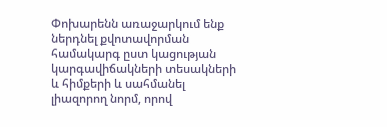Փոխարենն առաջարկում ենք ներդնել քվոտավորման համակարգ ըստ կացության կարգավիճակների տեսակների և հիմքերի և սահմանել լիազորող նորմ, որով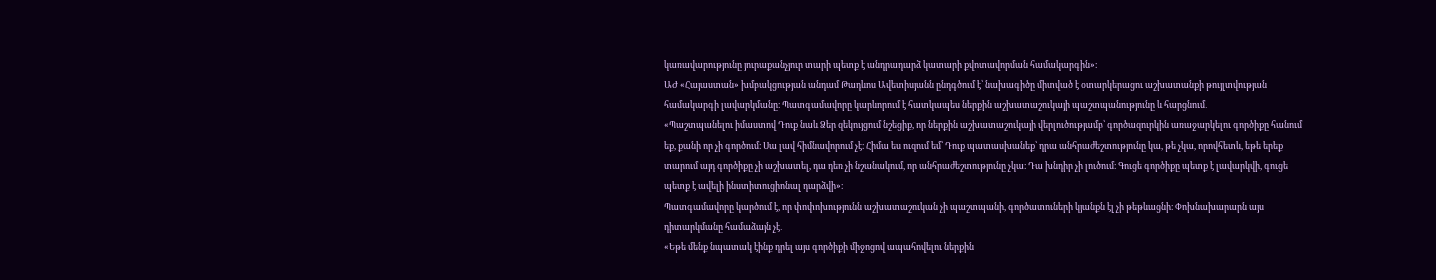կառավարությունը յուրաքանչյուր տարի պետք է անդրադարձ կատարի քվոտավորման համակարգին»։
ԱԺ «Հայաստան» խմբակցության անդամ Թադևոս Ավետիսյանն ընդգծում է՝ նախագիծը միտված է օտարկերացու աշխատանքի թույլտվության համակարգի լավարկմանը։ Պատգամավորը կարևորում է հատկապես ներքին աշխատաշուկայի պաշտպանությունը և հարցնում․
«Պաշտպանելու իմաստով Դուք նաև Ձեր զեկույցում նշեցիք, որ ներքին աշխատաշուկայի վերլուծությամբ՝ գործազուրկին առաջարկելու գործիքը հանում եք, քանի որ չի գործում։ Սա լավ հիմնավորում չէ։ Հիմա ես ուզում եմ՝ Դուք պատասխանեք՝ դրա անհրաժեշտությունը կա, թե չկա, որովհետև, եթե երեք տարում այդ գործիքը չի աշխատել, դա դեռ չի նշանակում, որ անհրաժեշտությունը չկա։ Դա խնդիր չի լուծում։ Գուցե գործիքը պետք է լավարկվի, գուցե պետք է ավելի ինստիտուցիոնալ դարձվի»։
Պատգամավորը կարծում է, որ փոփոխությունն աշխատաշուկան չի պաշտպանի, գործատուների կյանքն էլ չի թեթևացնի։ Փոխնախարարն այս դիտարկմանը համաձայն չէ․
«Եթե մենք նպատակ էինք դրել այս գործիքի միջոցով ապահովելու ներքին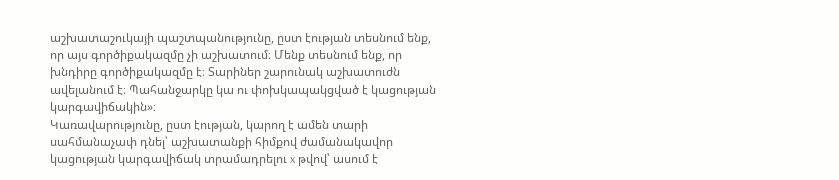աշխատաշուկայի պաշտպանությունը, ըստ էության տեսնում ենք, որ այս գործիքակազմը չի աշխատում։ Մենք տեսնում ենք, որ խնդիրը գործիքակազմը է։ Տարիներ շարունակ աշխատուժն ավելանում է։ Պահանջարկը կա ու փոխկապակցված է կացության կարգավիճակին»։
Կառավարությունը, ըստ էության, կարող է ամեն տարի սահմանաչափ դնել՝ աշխատանքի հիմքով ժամանակավոր կացության կարգավիճակ տրամադրելու x թվով՝ ասում է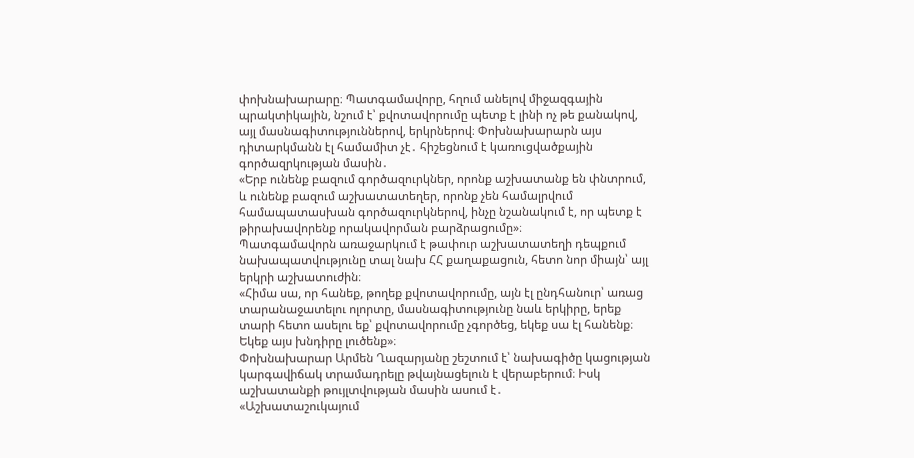փոխնախարարը։ Պատգամավորը, հղում անելով միջազգային պրակտիկային, նշում է՝ քվոտավորումը պետք է լինի ոչ թե քանակով, այլ մասնագիտություններով, երկրներով։ Փոխնախարարն այս դիտարկմանն էլ համամիտ չէ․ հիշեցնում է կառուցվածքային գործազրկության մասին․
«Երբ ունենք բազում գործազուրկներ, որոնք աշխատանք են փնտրում, և ունենք բազում աշխատատեղեր, որոնք չեն համալրվում համապատասխան գործազուրկներով, ինչը նշանակում է, որ պետք է թիրախավորենք որակավորման բարձրացումը»։
Պատգամավորն առաջարկում է թափուր աշխատատեղի դեպքում նախապատվությունը տալ նախ ՀՀ քաղաքացուն, հետո նոր միայն՝ այլ երկրի աշխատուժին։
«Հիմա սա, որ հանեք, թողեք քվոտավորումը, այն էլ ընդհանուր՝ առաց տարանաջատելու ոլորտը, մասնագիտությունը նաև երկիրը, երեք տարի հետո ասելու եք՝ քվոտավորումը չգործեց, եկեք սա էլ հանենք։ Եկեք այս խնդիրը լուծենք»։
Փոխնախարար Արմեն Ղազարյանը շեշտում է՝ նախագիծը կացության կարգավիճակ տրամադրելը թվայնացելուն է վերաբերում։ Իսկ աշխատանքի թույլտվության մասին ասում է․
«Աշխատաշուկայում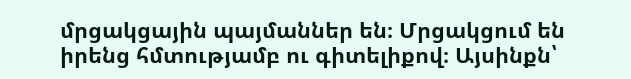մրցակցային պայմաններ են։ Մրցակցում են իրենց հմտությամբ ու գիտելիքով։ Այսինքն՝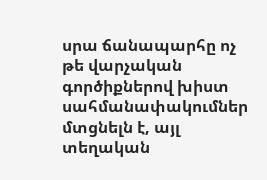սրա ճանապարհը ոչ թե վարչական գործիքներով խիստ սահմանափակումներ մտցնելն է, այլ տեղական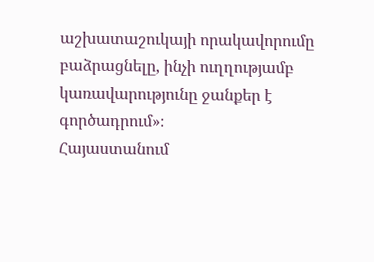աշխատաշուկայի որակավորումը բաձրացնելը, ինչի ուղղությամբ կառավարությունը ջանքեր է գործադրում»։
Հայաստանում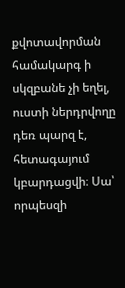քվոտավորման համակարգ ի սկզբանե չի եղել, ուստի ներդրվողը դեռ պարզ է, հետագայում կբարդացվի։ Սա՝ որպեսզի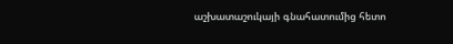աշխատաշուկայի գնահատումից հետո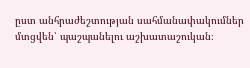ըստ անհրաժեշտության սահմանափակումներ մտցվեն՝ պաշպանելու աշխատաշուկան։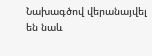Նախագծով վերանայվել են նաև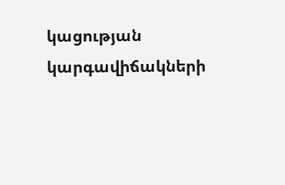կացության կարգավիճակների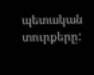պետական տուրքերը: